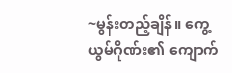~မွန်းတည့်ချိန်။ ကွေ့ယွမ်ဂိုဏ်း၏ ကျောက်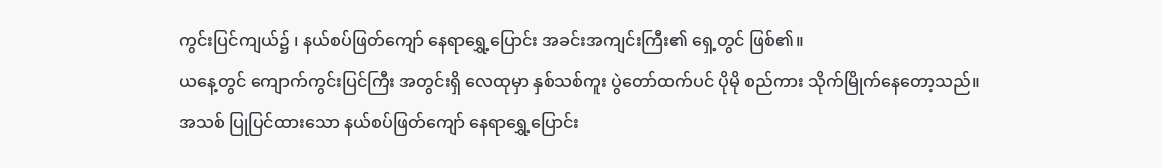ကွင်းပြင်ကျယ်၌ ၊ နယ်စပ်ဖြတ်ကျော် နေရာရွှေ့ပြောင်း အခင်းအကျင်းကြီး၏ ရှေ့တွင် ဖြစ်၏။
ယနေ့တွင် ကျောက်ကွင်းပြင်ကြီး အတွင်းရှိ လေထုမှာ နှစ်သစ်ကူး ပွဲတော်ထက်ပင် ပိုမို စည်ကား သိုက်မြိုက်နေတော့သည်။
အသစ် ပြုပြင်ထားသော နယ်စပ်ဖြတ်ကျော် နေရာရွှေ့ပြောင်း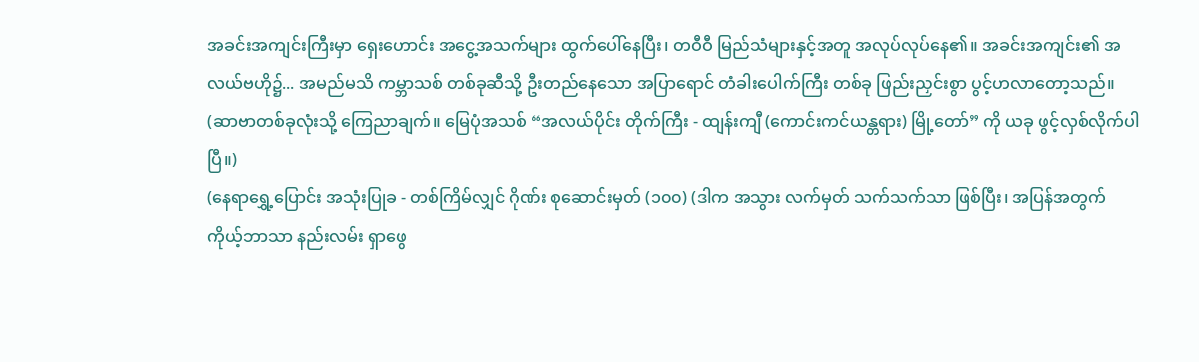အခင်းအကျင်းကြီးမှာ ရှေးဟောင်း အငွေ့အသက်များ ထွက်ပေါ်နေပြီး၊ တဝီဝီ မြည်သံများနှင့်အတူ အလုပ်လုပ်နေ၏။ အခင်းအကျင်း၏ အလယ်ဗဟို၌... အမည်မသိ ကမ္ဘာသစ် တစ်ခုဆီသို့ ဦးတည်နေသော အပြာရောင် တံခါးပေါက်ကြီး တစ်ခု ဖြည်းညှင်းစွာ ပွင့်ဟလာတော့သည်။
(ဆာဗာတစ်ခုလုံးသို့ ကြေညာချက်။ မြေပုံအသစ် “အလယ်ပိုင်း တိုက်ကြီး - ထျန်းကျီ (ကောင်းကင်ယန္တရား) မြို့တော်” ကို ယခု ဖွင့်လှစ်လိုက်ပါပြီ။)
(နေရာရွှေ့ပြောင်း အသုံးပြုခ - တစ်ကြိမ်လျှင် ဂိုဏ်း စုဆောင်းမှတ် (၁၀၀) (ဒါက အသွား လက်မှတ် သက်သက်သာ ဖြစ်ပြီး၊ အပြန်အတွက် ကိုယ့်ဘာသာ နည်းလမ်း ရှာဖွေ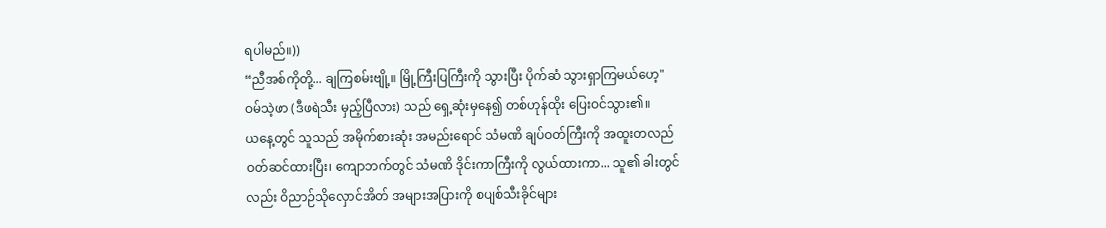ရပါမည်။))
“ညီအစ်ကိုတို့... ချကြစမ်းဗျို့။ မြို့ကြီးပြကြီးကို သွားပြီး ပိုက်ဆံ သွားရှာကြမယ်ဟေ့"
ဝမ်သဲ့ဖာ (ဒီဖရဲသီး မှည့်ပြီလား) သည် ရှေ့ဆုံးမှနေ၍ တစ်ဟုန်ထိုး ပြေးဝင်သွား၏။
ယနေ့တွင် သူသည် အမိုက်စားဆုံး အမည်းရောင် သံမဏိ ချပ်ဝတ်ကြီးကို အထူးတလည် ဝတ်ဆင်ထားပြီး၊ ကျောဘက်တွင် သံမဏိ ဒိုင်းကာကြီးကို လွယ်ထားကာ... သူ၏ ခါးတွင်လည်း ဝိညာဉ်သိုလှောင်အိတ် အများအပြားကို စပျစ်သီးခိုင်များ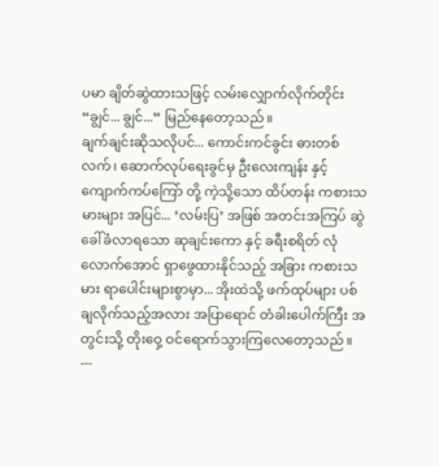ပမာ ချိတ်ဆွဲထားသဖြင့် လမ်းလျှောက်လိုက်တိုင်း “ချွင်... ချွင်...” မြည်နေတော့သည်။
ချက်ချင်းဆိုသလိုပင်... ကောင်းကင်ခွင်း ဓားတစ်လက်၊ ဆောက်လုပ်ရေးခွင်မှ ဦးလေးကျန်း နှင့် ကျောက်ကပ်ကြော် တို့ ကဲ့သို့သော ထိပ်တန်း ကစားသမားများ အပြင်... ‘လမ်းပြ’ အဖြစ် အတင်းအကြပ် ဆွဲခေါ်ခံလာရသော ဆုချင်းကော နှင့် ခရီးစရိတ် လုံလောက်အောင် ရှာဖွေထားနိုင်သည့် အခြား ကစားသမား ရာပေါင်းများစွာမှာ... အိုးထဲသို့ ဖက်ထုပ်များ ပစ်ချလိုက်သည့်အလား အပြာရောင် တံခါးပေါက်ကြီး အတွင်းသို့ တိုးဝှေ့ ဝင်ရောက်သွားကြလေတော့သည်။
---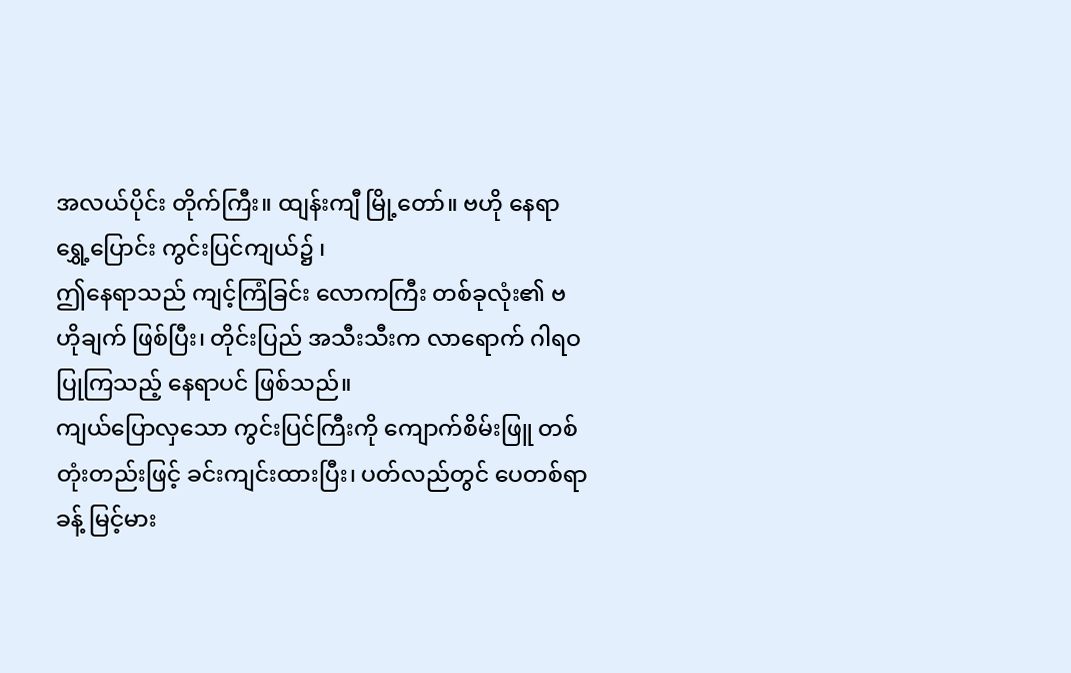အလယ်ပိုင်း တိုက်ကြီး။ ထျန်းကျီ မြို့တော်။ ဗဟို နေရာရွှေ့ပြောင်း ကွင်းပြင်ကျယ်၌ ၊
ဤနေရာသည် ကျင့်ကြံခြင်း လောကကြီး တစ်ခုလုံး၏ ဗဟိုချက် ဖြစ်ပြီး၊ တိုင်းပြည် အသီးသီးက လာရောက် ဂါရဝပြုကြသည့် နေရာပင် ဖြစ်သည်။
ကျယ်ပြောလှသော ကွင်းပြင်ကြီးကို ကျောက်စိမ်းဖြူ တစ်တုံးတည်းဖြင့် ခင်းကျင်းထားပြီး၊ ပတ်လည်တွင် ပေတစ်ရာခန့် မြင့်မား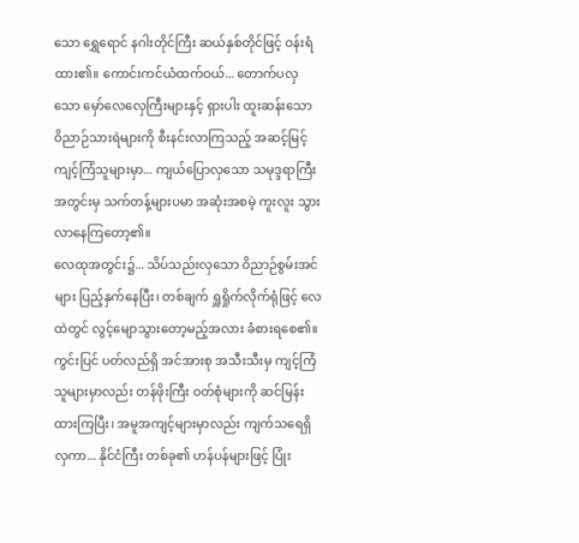သော ရွှေရောင် နဂါးတိုင်ကြီး ဆယ်နှစ်တိုင်ဖြင့် ဝန်းရံထား၏။ ကောင်းကင်ယံထက်ဝယ်... တောက်ပလှသော မှော်လေလှေကြီးများနှင့် ရှားပါး ထူးဆန်းသော ဝိညာဉ်သားရဲများကို စီးနင်းလာကြသည့် အဆင့်မြင့် ကျင့်ကြံသူများမှာ... ကျယ်ပြောလှသော သမုဒ္ဒရာကြီး အတွင်းမှ သက်တန့်များပမာ အဆုံးအစမဲ့ ကူးလူး သွားလာနေကြတော့၏။
လေထုအတွင်း၌... သိပ်သည်းလှသော ဝိညာဉ်စွမ်းအင်များ ပြည့်နှက်နေပြီး၊ တစ်ချက် ရှူရှိုက်လိုက်ရုံဖြင့် လေထဲတွင် လွင့်မျောသွားတော့မည့်အလား ခံစားရစေ၏။
ကွင်းပြင် ပတ်လည်ရှိ အင်အားစု အသီးသီးမှ ကျင့်ကြံသူများမှာလည်း တန်ဖိုးကြီး ဝတ်စုံများကို ဆင်မြန်းထားကြပြီး၊ အမူအကျင့်များမှာလည်း ကျက်သရေရှိလှကာ... နိုင်ငံကြီး တစ်ခု၏ ဟန်ပန်များဖြင့် ပြုံး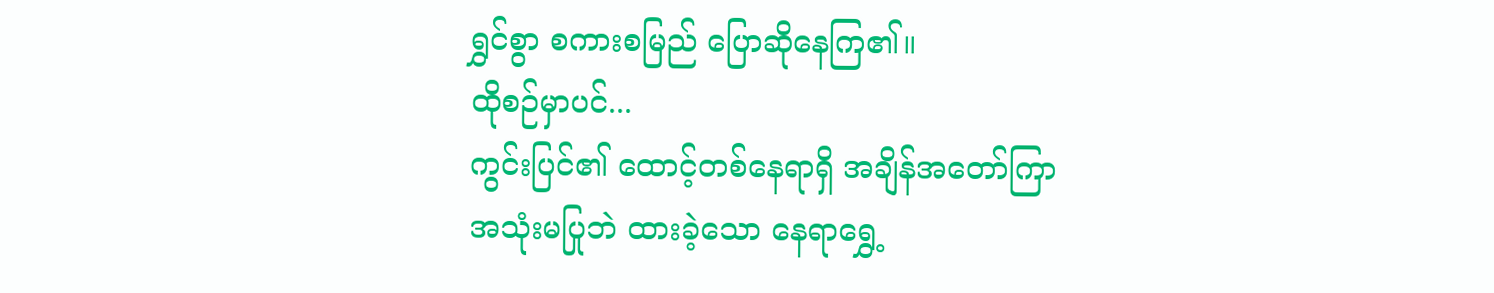ရွှင်စွာ စကားစမြည် ပြောဆိုနေကြ၏။
ထိုစဉ်မှာပင်...
ကွင်းပြင်၏ ထောင့်တစ်နေရာရှိ အချိန်အတော်ကြာ အသုံးမပြုဘဲ ထားခဲ့သော နေရာရွှေ့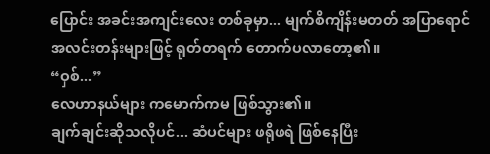ပြောင်း အခင်းအကျင်းလေး တစ်ခုမှာ... မျက်စိကျိန်းမတတ် အပြာရောင် အလင်းတန်းများဖြင့် ရုတ်တရက် တောက်ပလာတော့၏။
“ဝှစ်...”
လေဟာနယ်များ ကမောက်ကမ ဖြစ်သွား၏။
ချက်ချင်းဆိုသလိုပင်... ဆံပင်များ ဖရိုဖရဲ ဖြစ်နေပြီး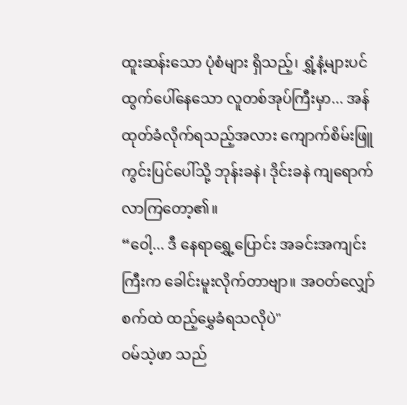ထူးဆန်းသော ပုံစံများ ရှိသည့်၊ ရွှံ့နံ့များပင် ထွက်ပေါ်နေသော လူတစ်အုပ်ကြီးမှာ... အန်ထုတ်ခံလိုက်ရသည့်အလား ကျောက်စိမ်းဖြူ ကွင်းပြင်ပေါ်သို့ ဘုန်းခနဲ၊ ဒိုင်းခနဲ ကျရောက်လာကြတော့၏။
“ဝေါ့... ဒီ နေရာရွှေ့ပြောင်း အခင်းအကျင်းကြီးက ခေါင်းမူးလိုက်တာဗျာ။ အဝတ်လျှော်စက်ထဲ ထည့်မွှေခံရသလိုပဲ"
ဝမ်သဲ့ဖာ သည်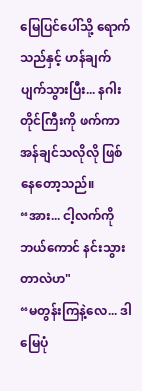မြေပြင်ပေါ်သို့ ရောက်သည်နှင့် ဟန်ချက်ပျက်သွားပြီး... နဂါးတိုင်ကြီးကို ဖက်ကာ အန်ချင်သလိုလို ဖြစ်နေတော့သည်။
“အား... ငါ့လက်ကို ဘယ်ကောင် နင်းသွားတာလဲဟ"
“မတွန်းကြနဲ့လေ... ဒါ မြေပုံ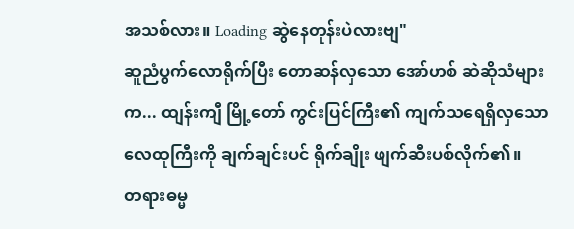အသစ်လား။ Loading ဆွဲနေတုန်းပဲလားဗျ"
ဆူညံပွက်လောရိုက်ပြီး တောဆန်လှသော အော်ဟစ် ဆဲဆိုသံများက... ထျန်းကျီ မြို့တော် ကွင်းပြင်ကြီး၏ ကျက်သရေရှိလှသော လေထုကြီးကို ချက်ချင်းပင် ရိုက်ချိုး ဖျက်ဆီးပစ်လိုက်၏။
တရားဓမ္မ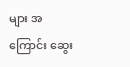များ အကြောင်း ဆွေး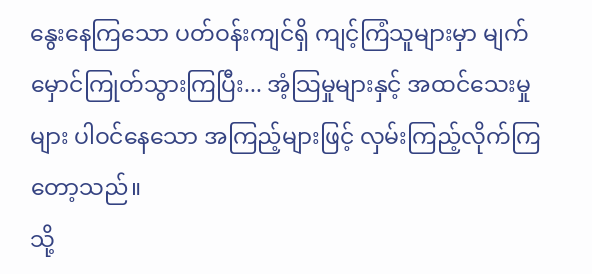နွေးနေကြသော ပတ်ဝန်းကျင်ရှိ ကျင့်ကြံသူများမှာ မျက်မှောင်ကြုတ်သွားကြပြီး... အံ့သြမှုများနှင့် အထင်သေးမှုများ ပါဝင်နေသော အကြည့်များဖြင့် လှမ်းကြည့်လိုက်ကြတော့သည်။
သို့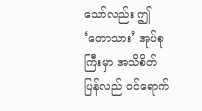သော်လည်း ဤ ‘တောသား’ အုပ်စုကြီးမှာ အသိစိတ် ပြန်လည် ဝင်ရောက်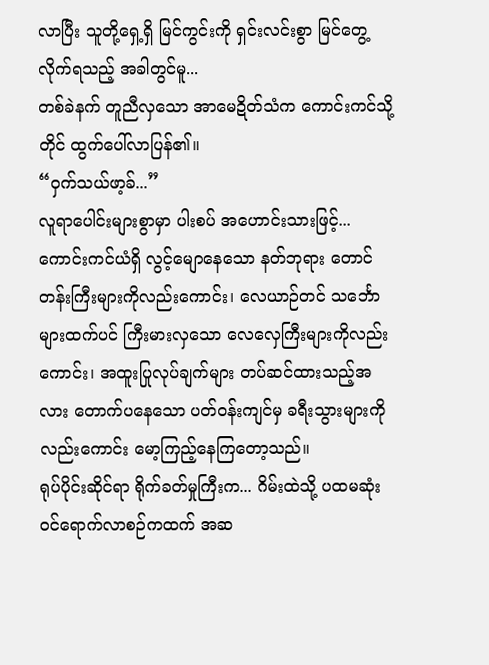လာပြီး သူတို့ရှေ့ရှိ မြင်ကွင်းကို ရှင်းလင်းစွာ မြင်တွေ့လိုက်ရသည့် အခါတွင်မူ...
တစ်ခဲနက် တူညီလှသော အာမေဍိတ်သံက ကောင်းကင်သို့တိုင် ထွက်ပေါ်လာပြန်၏။
“ဝှက်သယ်ဖာ့ခ်...”
လူရာပေါင်းများစွာမှာ ပါးစပ် အဟောင်းသားဖြင့်... ကောင်းကင်ယံရှိ လွင့်မျောနေသော နတ်ဘုရား တောင်တန်းကြီးများကိုလည်းကောင်း၊ လေယာဉ်တင် သင်္ဘောများထက်ပင် ကြီးမားလှသော လေလှေကြီးများကိုလည်းကောင်း၊ အထူးပြုလုပ်ချက်များ တပ်ဆင်ထားသည့်အလား တောက်ပနေသော ပတ်ဝန်းကျင်မှ ခရီးသွားများကိုလည်းကောင်း မော့ကြည့်နေကြတော့သည်။
ရုပ်ပိုင်းဆိုင်ရာ ရိုက်ခတ်မှုကြီးက... ဂိမ်းထဲသို့ ပထမဆုံး ဝင်ရောက်လာစဉ်ကထက် အဆ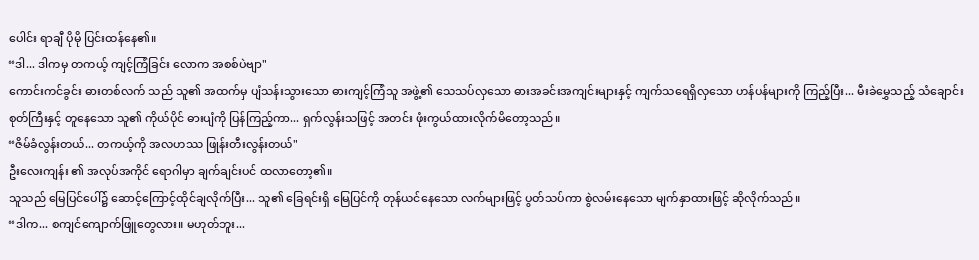ပေါင်း ရာချီ ပိုမို ပြင်းထန်နေ၏။
“ဒါ... ဒါကမှ တကယ့် ကျင့်ကြံခြင်း လောက အစစ်ပဲဗျာ"
ကောင်းကင်ခွင်း ဓားတစ်လက် သည် သူ၏ အထက်မှ ပျံသန်းသွားသော ဓားကျင့်ကြံသူ အဖွဲ့၏ သေသပ်လှသော ဓားအခင်းအကျင်းများနှင့် ကျက်သရေရှိလှသော ဟန်ပန်များကို ကြည့်ပြီး... မီးခဲမွှေသည့် သံချောင်းစုတ်ကြီးနှင့် တူနေသော သူ၏ ကိုယ်ပိုင် ဓားပျံကို ပြန်ကြည့်ကာ... ရှက်လွန်းသဖြင့် အတင်း ဖုံးကွယ်ထားလိုက်မိတော့သည်။
“ဇိမ်ခံလွန်းတယ်... တကယ့်ကို အလဟဿ ဖြုန်းတီးလွန်းတယ်"
ဦးလေးကျန်း ၏ အလုပ်အကိုင် ရောဂါမှာ ချက်ချင်းပင် ထလာတော့၏။
သူသည် မြေပြင်ပေါ်၌ ဆောင့်ကြောင့်ထိုင်ချလိုက်ပြီး... သူ၏ ခြေရင်းရှိ မြေပြင်ကို တုန်ယင်နေသော လက်များဖြင့် ပွတ်သပ်ကာ စွဲလမ်းနေသော မျက်နှာထားဖြင့် ဆိုလိုက်သည်။
“ဒါက... စကျင်ကျောက်ဖြူတွေလား။ မဟုတ်ဘူး...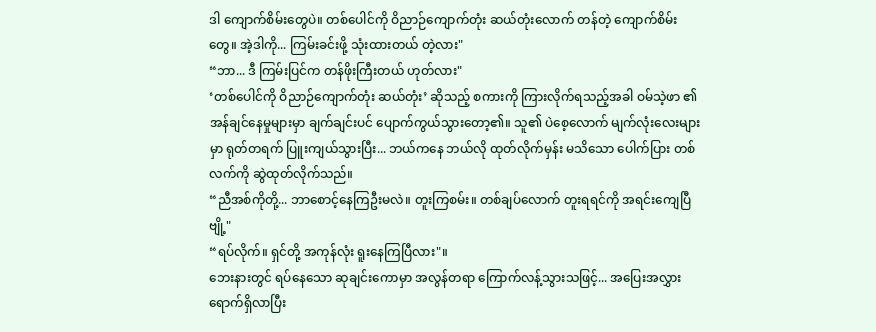ဒါ ကျောက်စိမ်းတွေပဲ။ တစ်ပေါင်ကို ဝိညာဉ်ကျောက်တုံး ဆယ်တုံးလောက် တန်တဲ့ ကျောက်စိမ်းတွေ။ အဲ့ဒါကို... ကြမ်းခင်းဖို့ သုံးထားတယ် တဲ့လား"
“ဘာ... ဒီ ကြမ်းပြင်က တန်ဖိုးကြီးတယ် ဟုတ်လား"
‘တစ်ပေါင်ကို ဝိညာဉ်ကျောက်တုံး ဆယ်တုံး’ ဆိုသည့် စကားကို ကြားလိုက်ရသည့်အခါ ဝမ်သဲ့ဖာ ၏ အန်ချင်နေမှုများမှာ ချက်ချင်းပင် ပျောက်ကွယ်သွားတော့၏။ သူ၏ ပဲစေ့လောက် မျက်လုံးလေးများမှာ ရုတ်တရက် ပြူးကျယ်သွားပြီး... ဘယ်ကနေ ဘယ်လို ထုတ်လိုက်မှန်း မသိသော ပေါက်ပြား တစ်လက်ကို ဆွဲထုတ်လိုက်သည်။
“ညီအစ်ကိုတို့... ဘာစောင့်နေကြဦးမလဲ။ တူးကြစမ်း။ တစ်ချပ်လောက် တူးရရင်ကို အရင်းကျေပြီဗျို့"
“ရပ်လိုက်။ ရှင်တို့ အကုန်လုံး ရူးနေကြပြီလား"။
ဘေးနားတွင် ရပ်နေသော ဆုချင်းကောမှာ အလွန်တရာ ကြောက်လန့်သွားသဖြင့်... အပြေးအလွှား ရောက်ရှိလာပြီး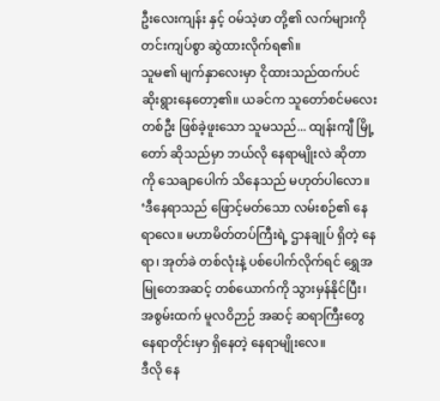ဦးလေးကျန်း နှင့် ဝမ်သဲ့ဖာ တို့၏ လက်များကို တင်းကျပ်စွာ ဆွဲထားလိုက်ရ၏။
သူမ၏ မျက်နှာလေးမှာ ငိုထားသည်ထက်ပင် ဆိုးရွားနေတော့၏။ ယခင်က သူတော်စင်မလေး တစ်ဦး ဖြစ်ခဲ့ဖူးသော သူမသည်... ထျန်းကျီ မြို့တော် ဆိုသည်မှာ ဘယ်လို နေရာမျိုးလဲ ဆိုတာကို သေချာပေါက် သိနေသည် မဟုတ်ပါလော။
‘ဒီနေရာသည် ဖြောင့်မတ်သော လမ်းစဉ်၏ နေရာလေ။ မဟာမိတ်တပ်ကြီးရဲ့ ဌာနချုပ် ရှိတဲ့ နေရာ၊ အုတ်ခဲ တစ်လုံးနဲ့ ပစ်ပေါက်လိုက်ရင် ရွှေအမြုတေအဆင့် တစ်ယောက်ကို သွားမှန်နိုင်ပြီး၊ အစွမ်းထက် မူလဝိဉာဉ် အဆင့် ဆရာကြီးတွေ နေရာတိုင်းမှာ ရှိနေတဲ့ နေရာမျိုးလေ။
ဒီလို နေ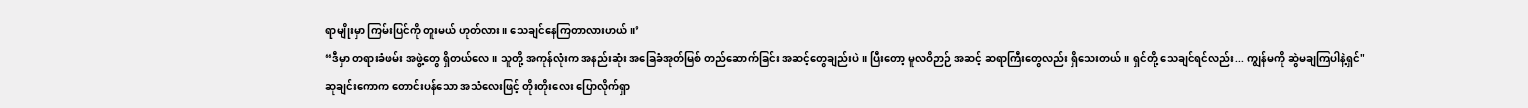ရာမျိုးမှာ ကြမ်းပြင်ကို တူးမယ် ဟုတ်လား။ သေချင်နေကြတာလားဟယ်။’
“ဒီမှာ တရားခံဖမ်း အဖွဲ့တွေ ရှိတယ်လေ။ သူတို့ အကုန်လုံးက အနည်းဆုံး အခြေခံအုတ်မြစ် တည်ဆောက်ခြင်း အဆင့်တွေချည်းပဲ။ ပြီးတော့ မူလဝိဉာဉ် အဆင့် ဆရာကြီးတွေလည်း ရှိသေးတယ်။ ရှင်တို့ သေချင်ရင်လည်း... ကျွန်မကို ဆွဲမချကြပါနဲ့ရှင်"
ဆုချင်းကောက တောင်းပန်သော အသံလေးဖြင့် တိုးတိုးလေး ပြောလိုက်ရှာ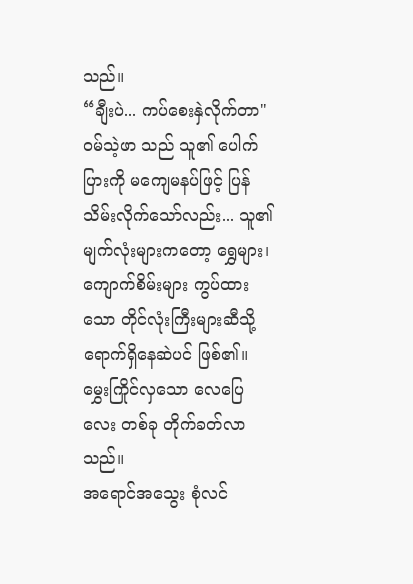သည်။
“ချီးပဲ... ကပ်စေးနှဲလိုက်တာ"
ဝမ်သဲ့ဖာ သည် သူ၏ ပေါက်ပြားကို မကျေမနပ်ဖြင့် ပြန်သိမ်းလိုက်သော်လည်း... သူ၏ မျက်လုံးများကတော့ ရွှေများ၊ ကျောက်စိမ်းများ ကွပ်ထားသော တိုင်လုံးကြီးများဆီသို့ ရောက်ရှိနေဆဲပင် ဖြစ်၏။
မွှေးကြိုင်လှသော လေပြေလေး တစ်ခု တိုက်ခတ်လာသည်။
အရောင်အသွေး စုံလင်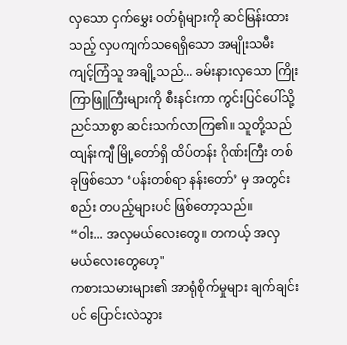လှသော ငှက်မွှေး ဝတ်ရုံများကို ဆင်မြန်းထားသည့် လှပကျက်သရေရှိသော အမျိုးသမီး ကျင့်ကြံသူ အချို့သည်... ခမ်းနားလှသော ကြိုးကြာဖြူကြီးများကို စီးနင်းကာ ကွင်းပြင်ပေါ်သို့ ညင်သာစွာ ဆင်းသက်လာကြ၏။ သူတို့သည် ထျန်းကျီ မြို့တော်ရှိ ထိပ်တန်း ဂိုဏ်းကြီး တစ်ခုဖြစ်သော ‘ပန်းတစ်ရာ နန်းတော်’ မှ အတွင်းစည်း တပည့်များပင် ဖြစ်တော့သည်။
“ဝါး... အလှမယ်လေးတွေ။ တကယ့် အလှမယ်လေးတွေဟေ့"
ကစားသမားများ၏ အာရုံစိုက်မှုများ ချက်ချင်းပင် ပြောင်းလဲသွား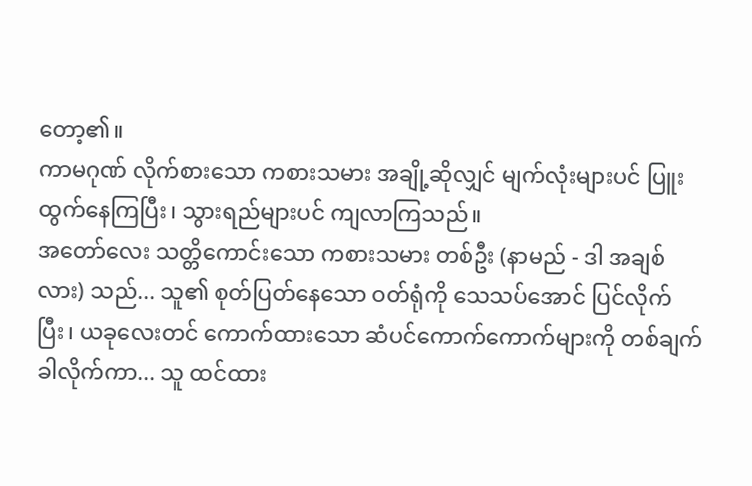တော့၏။
ကာမဂုဏ် လိုက်စားသော ကစားသမား အချို့ဆိုလျှင် မျက်လုံးများပင် ပြူးထွက်နေကြပြီး၊ သွားရည်များပင် ကျလာကြသည်။
အတော်လေး သတ္တိကောင်းသော ကစားသမား တစ်ဦး (နာမည် - ဒါ အချစ်လား) သည်... သူ၏ စုတ်ပြတ်နေသော ဝတ်ရုံကို သေသပ်အောင် ပြင်လိုက်ပြီး၊ ယခုလေးတင် ကောက်ထားသော ဆံပင်ကောက်ကောက်များကို တစ်ချက် ခါလိုက်ကာ... သူ ထင်ထား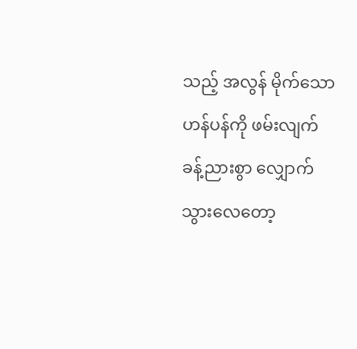သည့် အလွန် မိုက်သော ဟန်ပန်ကို ဖမ်းလျက် ခန့်ညားစွာ လျှောက်သွားလေတော့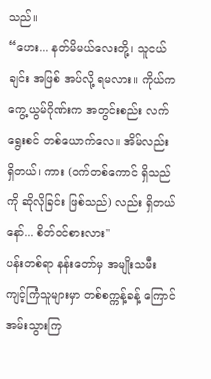သည်။
“ဟေး... နတ်မိမယ်လေးတို့၊ သူငယ်ချင်း အဖြစ် အပ်လို့ ရမလား။ ကိုယ်က ကွေ့ယွမ်ဂိုဏ်းက အတွင်းစည်း လက်ရွေးစင် တစ်ယောက်လေ။ အိမ်လည်း ရှိတယ်၊ ကား (ဝက်တစ်ကောင် ရှိသည်ကို ဆိုလိုခြင်း ဖြစ်သည်) လည်း ရှိတယ်နော်... စိတ်ဝင်စားလား"
ပန်းတစ်ရာ နန်းတော်မှ အမျိုးသမီး ကျင့်ကြံသူများမှာ တစ်စက္ကန့်ခန့် ကြောင်အမ်းသွားကြ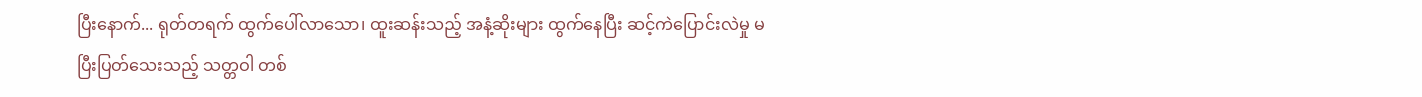ပြီးနောက်... ရုတ်တရက် ထွက်ပေါ်လာသော၊ ထူးဆန်းသည့် အနံ့ဆိုးများ ထွက်နေပြီး ဆင့်ကဲပြောင်းလဲမှု မပြီးပြတ်သေးသည့် သတ္တဝါ တစ်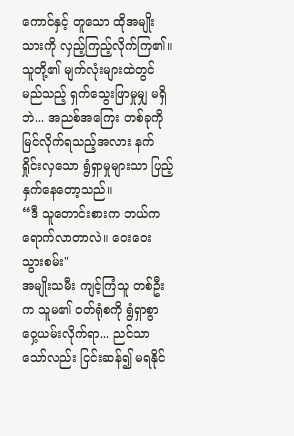ကောင်နှင့် တူသော ထိုအမျိုးသားကို လှည့်ကြည့်လိုက်ကြ၏။
သူတို့၏ မျက်လုံးများထဲတွင် မည်သည့် ရှက်သွေးဖြာမှုမျှ မရှိဘဲ... အညစ်အကြေး တစ်ခုကို မြင်လိုက်ရသည့်အလား နက်ရှိုင်းလှသော ရွံရှာမှုများသာ ပြည့်နှက်နေတော့သည်။
“ဒီ သူတောင်းစားက ဘယ်က ရောက်လာတာလဲ။ ဝေးဝေး သွားစမ်း"
အမျိုးသမီး ကျင့်ကြံသူ တစ်ဦးက သူမ၏ ဝတ်ရုံစကို ရွံရှာစွာ ဝှေ့ယမ်းလိုက်ရာ... ညင်သာသော်လည်း ငြင်းဆန်၍ မရနိုင်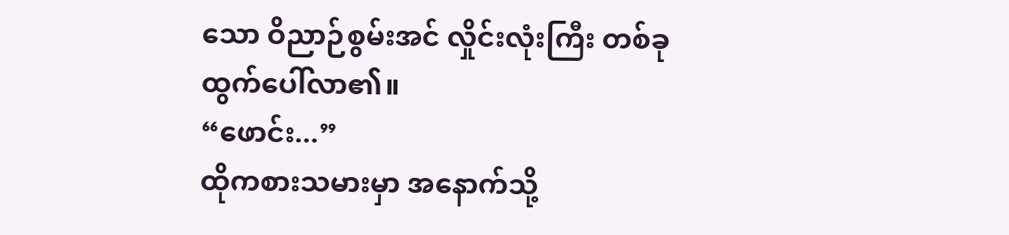သော ဝိညာဉ်စွမ်းအင် လှိုင်းလုံးကြီး တစ်ခု ထွက်ပေါ်လာ၏။
“ဖောင်း...”
ထိုကစားသမားမှာ အနောက်သို့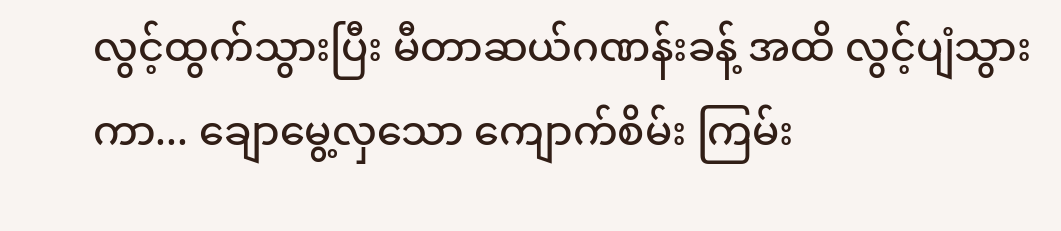လွင့်ထွက်သွားပြီး မီတာဆယ်ဂဏန်းခန့် အထိ လွင့်ပျံသွားကာ... ချောမွေ့လှသော ကျောက်စိမ်း ကြမ်း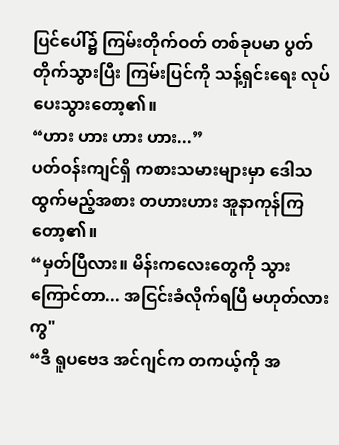ပြင်ပေါ်၌ ကြမ်းတိုက်ဝတ် တစ်ခုပမာ ပွတ်တိုက်သွားပြီး ကြမ်းပြင်ကို သန့်ရှင်းရေး လုပ်ပေးသွားတော့၏။
“ဟား ဟား ဟား ဟား...”
ပတ်ဝန်းကျင်ရှိ ကစားသမားများမှာ ဒေါသထွက်မည့်အစား တဟားဟား အူနာကုန်ကြတော့၏။
“မှတ်ပြီလား။ မိန်းကလေးတွေကို သွားကြောင်တာ... အငြင်းခံလိုက်ရပြီ မဟုတ်လားကွ"
“ဒီ ရူပဗေဒ အင်ဂျင်က တကယ့်ကို အ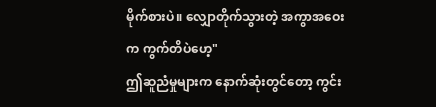မိုက်စားပဲ။ လျှောတိုက်သွားတဲ့ အကွာအဝေးက ကွက်တိပဲဟေ့"
ဤဆူညံမှုများက နောက်ဆုံးတွင်တော့ ကွင်း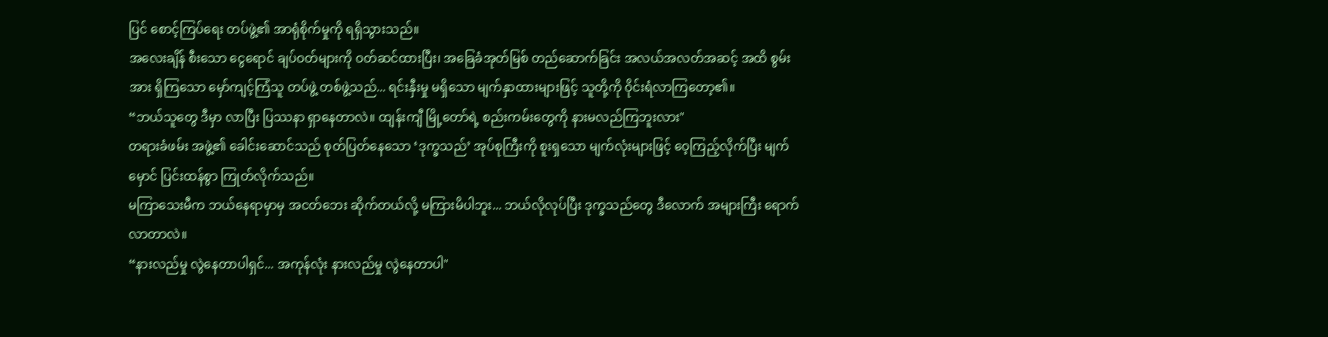ပြင် စောင့်ကြပ်ရေး တပ်ဖွဲ့၏ အာရုံစိုက်မှုကို ရရှိသွားသည်။
အလေးချိန် စီးသော ငွေရောင် ချပ်ဝတ်များကို ဝတ်ဆင်ထားပြီး၊ အခြေခံအုတ်မြစ် တည်ဆောက်ခြင်း အလယ်အလတ်အဆင့် အထိ စွမ်းအား ရှိကြသော မှော်ကျင့်ကြံသူ တပ်ဖွဲ့ တစ်ဖွဲ့သည်... ရင်းနှီးမှု မရှိသော မျက်နှာထားများဖြင့် သူတို့ကို ဝိုင်းရံလာကြတော့၏။
“ဘယ်သူတွေ ဒီမှာ လာပြီး ပြဿနာ ရှာနေတာလဲ။ ထျန်းကျီ မြို့တော်ရဲ့ စည်းကမ်းတွေကို နားမလည်ကြဘူးလား"
တရားခံဖမ်း အဖွဲ့၏ ခေါင်းဆောင်သည် စုတ်ပြတ်နေသော ‘ဒုက္ခသည်’ အုပ်စုကြီးကို စူးရှသော မျက်လုံးများဖြင့် ဝေ့ကြည့်လိုက်ပြီး မျက်မှောင် ပြင်းထန်စွာ ကြုတ်လိုက်သည်။
မကြာသေးမီက ဘယ်နေရာမှာမှ အငတ်ဘေး ဆိုက်တယ်လို့ မကြားမိပါဘူး... ဘယ်လိုလုပ်ပြီး ဒုက္ခသည်တွေ ဒီလောက် အများကြီး ရောက်လာတာလဲ။
“နားလည်မှု လွဲနေတာပါရှင်... အကုန်လုံး နားလည်မှု လွဲနေတာပါ"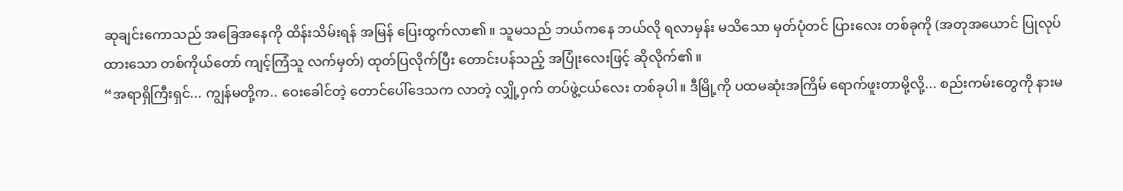ဆုချင်းကောသည် အခြေအနေကို ထိန်းသိမ်းရန် အမြန် ပြေးထွက်လာ၏။ သူမသည် ဘယ်ကနေ ဘယ်လို ရလာမှန်း မသိသော မှတ်ပုံတင် ပြားလေး တစ်ခုကို (အတုအယောင် ပြုလုပ်ထားသော တစ်ကိုယ်တော် ကျင့်ကြံသူ လက်မှတ်) ထုတ်ပြလိုက်ပြီး တောင်းပန်သည့် အပြုံးလေးဖြင့် ဆိုလိုက်၏။
“အရာရှိကြီးရှင်... ကျွန်မတို့က.. ဝေးခေါင်တဲ့ တောင်ပေါ်ဒေသက လာတဲ့ လျှို့ဝှက် တပ်ဖွဲ့ငယ်လေး တစ်ခုပါ။ ဒီမြို့ကို ပထမဆုံးအကြိမ် ရောက်ဖူးတာမို့လို့... စည်းကမ်းတွေကို နားမ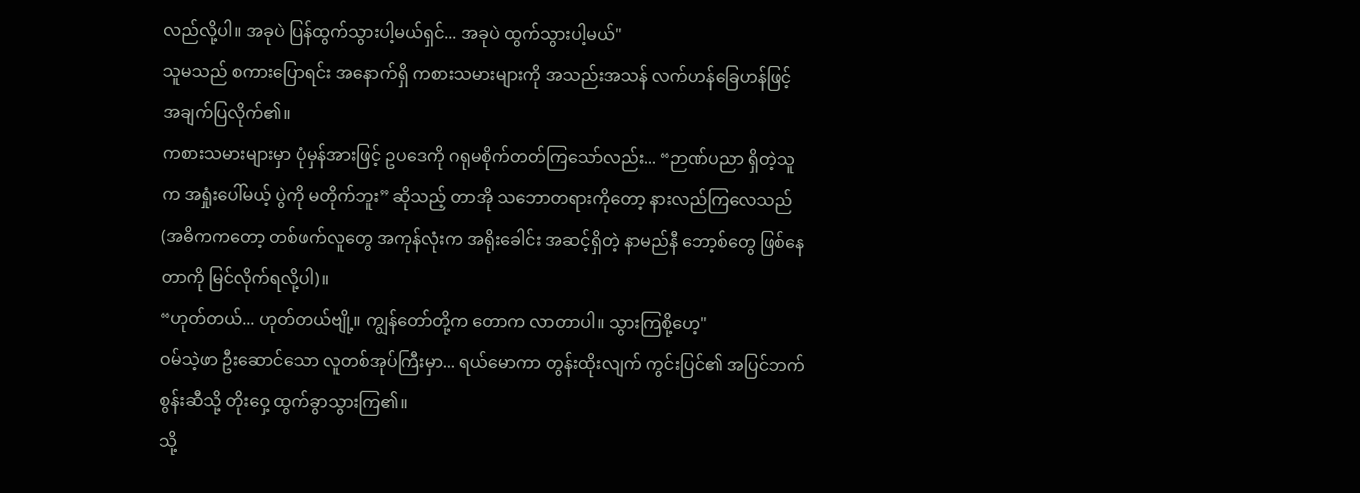လည်လို့ပါ။ အခုပဲ ပြန်ထွက်သွားပါ့မယ်ရှင်... အခုပဲ ထွက်သွားပါ့မယ်"
သူမသည် စကားပြောရင်း အနောက်ရှိ ကစားသမားများကို အသည်းအသန် လက်ဟန်ခြေဟန်ဖြင့် အချက်ပြလိုက်၏။
ကစားသမားများမှာ ပုံမှန်အားဖြင့် ဥပဒေကို ဂရုမစိုက်တတ်ကြသော်လည်း... “ဉာဏ်ပညာ ရှိတဲ့သူက အရှုံးပေါ်မယ့် ပွဲကို မတိုက်ဘူး” ဆိုသည့် တာအို သဘောတရားကိုတော့ နားလည်ကြလေသည် (အဓိကကတော့ တစ်ဖက်လူတွေ အကုန်လုံးက အရိုးခေါင်း အဆင့်ရှိတဲ့ နာမည်နီ ဘော့စ်တွေ ဖြစ်နေတာကို မြင်လိုက်ရလို့ပါ)။
“ဟုတ်တယ်... ဟုတ်တယ်ဗျို့။ ကျွန်တော်တို့က တောက လာတာပါ။ သွားကြစို့ဟေ့"
ဝမ်သဲ့ဖာ ဦးဆောင်သော လူတစ်အုပ်ကြီးမှာ... ရယ်မောကာ တွန်းထိုးလျက် ကွင်းပြင်၏ အပြင်ဘက်စွန်းဆီသို့ တိုးဝှေ့ ထွက်ခွာသွားကြ၏။
သို့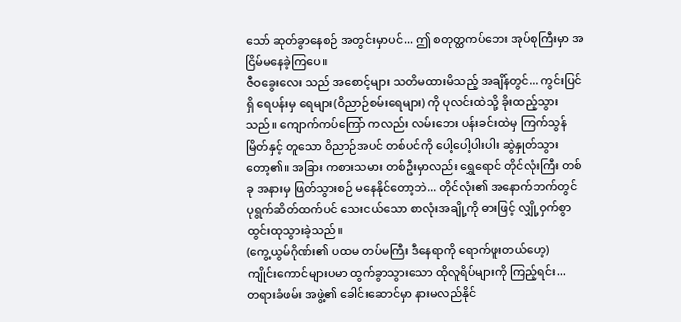သော် ဆုတ်ခွာနေစဉ် အတွင်းမှာပင်... ဤ စတုတ္ထကပ်ဘေး အုပ်စုကြီးမှာ အငြိမ်မနေခဲ့ကြပေ။
ဇီဝခွေးလေး သည် အစောင့်များ သတိမထားမိသည့် အချိန်တွင်... ကွင်းပြင်ရှိ ရေပန်းမှ ရေများ(ဝိညာဉ်စမ်းရေများ) ကို ပုလင်းထဲသို့ ခိုးထည့်သွားသည်။ ကျောက်ကပ်ကြော် ကလည်း လမ်းဘေး ပန်းခင်းထဲမှ ကြက်သွန်မြိတ်နှင့် တူသော ဝိညာဉ်အပင် တစ်ပင်ကို ပေါ့ပေါ့ပါးပါး ဆွဲနှုတ်သွားတော့၏။ အခြား ကစားသမား တစ်ဦးမှာလည်း ရွှေရောင် တိုင်လုံးကြီး တစ်ခု အနားမှ ဖြတ်သွားစဉ် မနေနိုင်တော့ဘဲ... တိုင်လုံး၏ အနောက်ဘက်တွင် ပုရွက်ဆိတ်ထက်ပင် သေးငယ်သော စာလုံးအချို့ကို ဓားဖြင့် လျှို့ဝှက်စွာ ထွင်းထုသွားခဲ့သည်။
(ကွေ့ယွမ်ဂိုဏ်း၏ ပထမ တပ်မကြီး ဒီနေရာကို ရောက်ဖူးတယ်ဟေ့)
ကျိုင်းကောင်များပမာ ထွက်ခွာသွားသော ထိုလူရိပ်များကို ကြည့်ရင်း...
တရားခံဖမ်း အဖွဲ့၏ ခေါင်းဆောင်မှာ နားမလည်နိုင်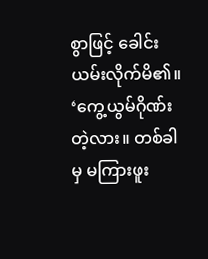စွာဖြင့် ခေါင်းယမ်းလိုက်မိ၏။
‘ကွေ့ယွမ်ဂိုဏ်း တဲ့လား။ တစ်ခါမှ မကြားဖူး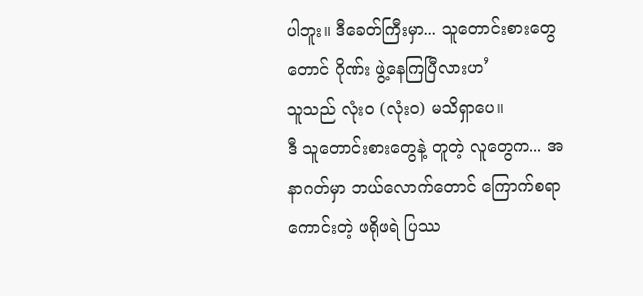ပါဘူး။ ဒီခေတ်ကြီးမှာ... သူတောင်းစားတွေတောင် ဂိုဏ်း ဖွဲ့နေကြပြီလားဟ’
သူသည် လုံးဝ (လုံးဝ) မသိရှာပေ။
ဒီ သူတောင်းစားတွေနဲ့ တူတဲ့ လူတွေက... အနာဂတ်မှာ ဘယ်လောက်တောင် ကြောက်စရာကောင်းတဲ့ ဖရိုဖရဲ ပြဿ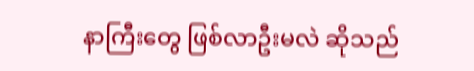နာကြီးတွေ ဖြစ်လာဦးမလဲ ဆိုသည်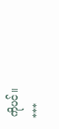ကိုပင်။
***